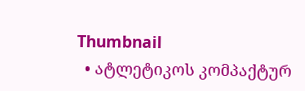Thumbnail
  • ატლეტიკოს კომპაქტურ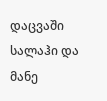დაცვაში სალაჰი და მანე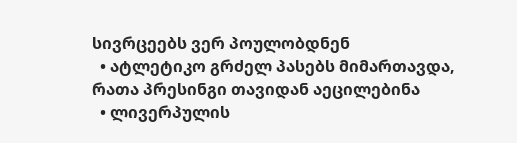სივრცეებს ვერ პოულობდნენ
  • ატლეტიკო გრძელ პასებს მიმართავდა, რათა პრესინგი თავიდან აეცილებინა
  • ლივერპულის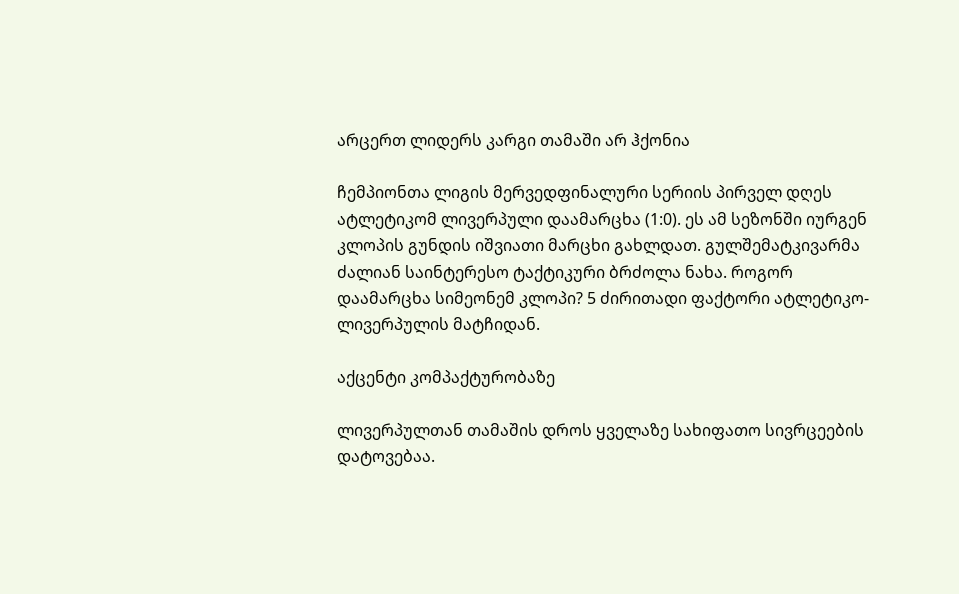არცერთ ლიდერს კარგი თამაში არ ჰქონია

ჩემპიონთა ლიგის მერვედფინალური სერიის პირველ დღეს ატლეტიკომ ლივერპული დაამარცხა (1:0). ეს ამ სეზონში იურგენ კლოპის გუნდის იშვიათი მარცხი გახლდათ. გულშემატკივარმა ძალიან საინტერესო ტაქტიკური ბრძოლა ნახა. როგორ დაამარცხა სიმეონემ კლოპი? 5 ძირითადი ფაქტორი ატლეტიკო-ლივერპულის მატჩიდან.

აქცენტი კომპაქტურობაზე

ლივერპულთან თამაშის დროს ყველაზე სახიფათო სივრცეების დატოვებაა.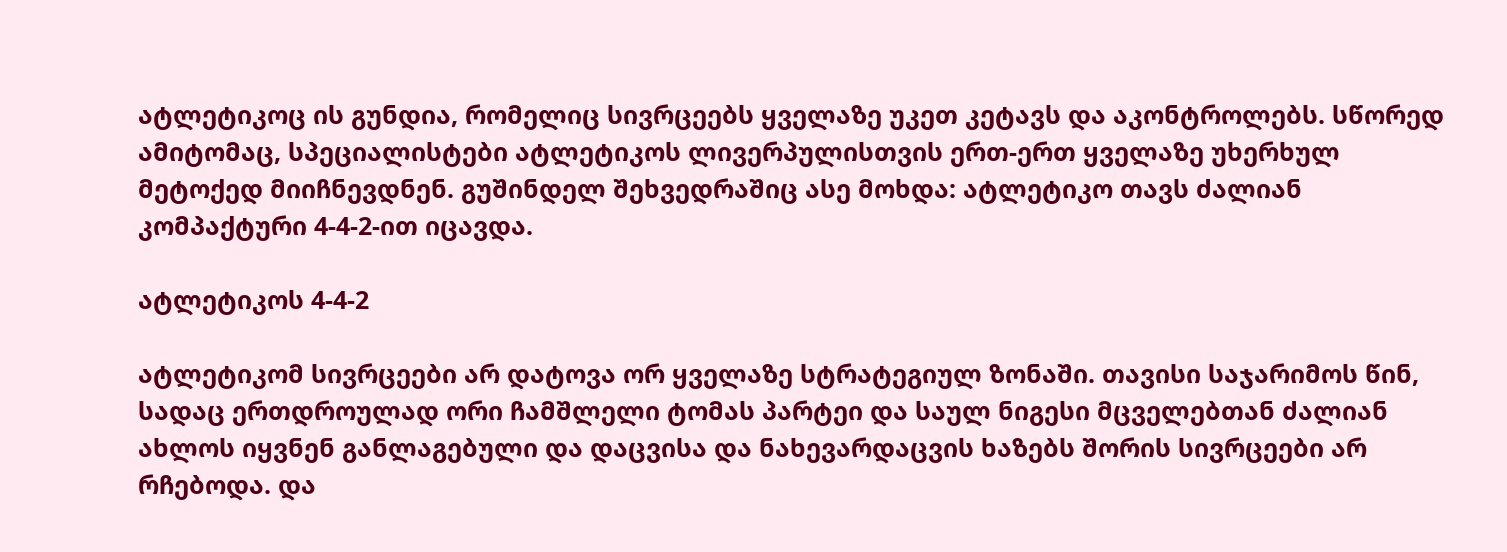ატლეტიკოც ის გუნდია, რომელიც სივრცეებს ყველაზე უკეთ კეტავს და აკონტროლებს. სწორედ ამიტომაც, სპეციალისტები ატლეტიკოს ლივერპულისთვის ერთ-ერთ ყველაზე უხერხულ მეტოქედ მიიჩნევდნენ. გუშინდელ შეხვედრაშიც ასე მოხდა: ატლეტიკო თავს ძალიან კომპაქტური 4-4-2-ით იცავდა.

ატლეტიკოს 4-4-2

ატლეტიკომ სივრცეები არ დატოვა ორ ყველაზე სტრატეგიულ ზონაში. თავისი საჯარიმოს წინ, სადაც ერთდროულად ორი ჩამშლელი ტომას პარტეი და საულ ნიგესი მცველებთან ძალიან ახლოს იყვნენ განლაგებული და დაცვისა და ნახევარდაცვის ხაზებს შორის სივრცეები არ რჩებოდა. და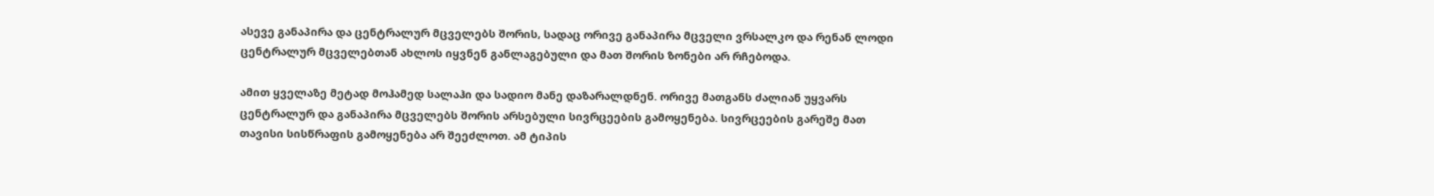ასევე განაპირა და ცენტრალურ მცველებს შორის, სადაც ორივე განაპირა მცველი ვრსალკო და რენან ლოდი ცენტრალურ მცველებთან ახლოს იყვნენ განლაგებული და მათ შორის ზონები არ რჩებოდა.

ამით ყველაზე მეტად მოჰამედ სალაჰი და სადიო მანე დაზარალდნენ. ორივე მათგანს ძალიან უყვარს ცენტრალურ და განაპირა მცველებს შორის არსებული სივრცეების გამოყენება. სივრცეების გარეშე მათ თავისი სისწრაფის გამოყენება არ შეეძლოთ. ამ ტიპის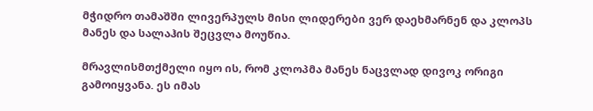მჭიდრო თამაშში ლივერპულს მისი ლიდერები ვერ დაეხმარნენ და კლოპს მანეს და სალაჰის შეცვლა მოუწია.

მრავლისმთქმელი იყო ის, რომ კლოპმა მანეს ნაცვლად დივოკ ორიგი გამოიყვანა. ეს იმას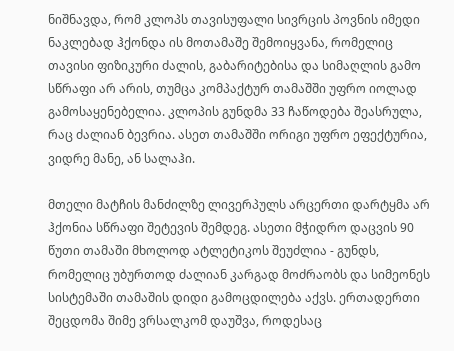ნიშნავდა, რომ კლოპს თავისუფალი სივრცის პოვნის იმედი ნაკლებად ჰქონდა ის მოთამაშე შემოიყვანა, რომელიც თავისი ფიზიკური ძალის, გაბარიტებისა და სიმაღლის გამო სწრაფი არ არის, თუმცა კომპაქტურ თამაშში უფრო იოლად გამოსაყენებელია. კლოპის გუნდმა 33 ჩაწოდება შეასრულა, რაც ძალიან ბევრია. ასეთ თამაშში ორიგი უფრო ეფექტურია, ვიდრე მანე, ან სალაჰი.

მთელი მატჩის მანძილზე ლივერპულს არცერთი დარტყმა არ ჰქონია სწრაფი შეტევის შემდეგ. ასეთი მჭიდრო დაცვის 90 წუთი თამაში მხოლოდ ატლეტიკოს შეუძლია - გუნდს, რომელიც უბურთოდ ძალიან კარგად მოძრაობს და სიმეონეს სისტემაში თამაშის დიდი გამოცდილება აქვს. ერთადერთი შეცდომა შიმე ვრსალკომ დაუშვა, როდესაც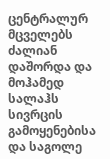ცენტრალურ მცველებს ძალიან დაშორდა და მოჰამედ სალაჰს სივრცის გამოყენებისა და საგოლე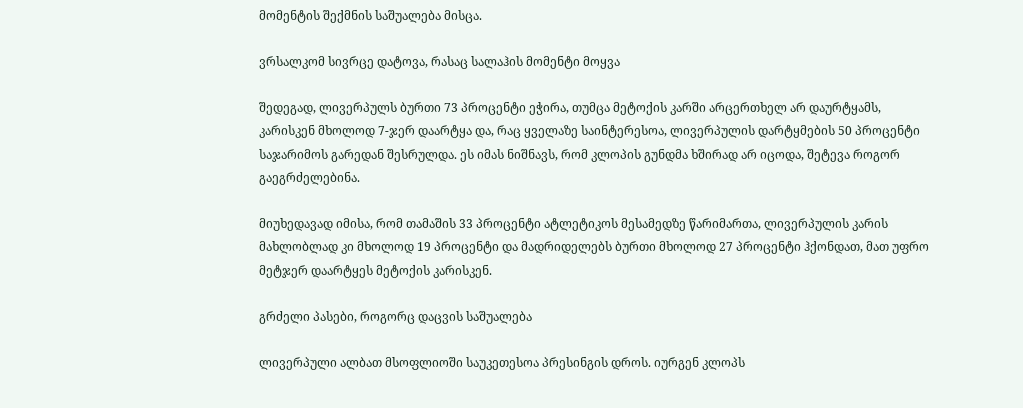მომენტის შექმნის საშუალება მისცა.

ვრსალკომ სივრცე დატოვა, რასაც სალაჰის მომენტი მოყვა

შედეგად, ლივერპულს ბურთი 73 პროცენტი ეჭირა, თუმცა მეტოქის კარში არცერთხელ არ დაურტყამს, კარისკენ მხოლოდ 7-ჯერ დაარტყა და, რაც ყველაზე საინტერესოა, ლივერპულის დარტყმების 50 პროცენტი საჯარიმოს გარედან შესრულდა. ეს იმას ნიშნავს, რომ კლოპის გუნდმა ხშირად არ იცოდა, შეტევა როგორ გაეგრძელებინა.

მიუხედავად იმისა, რომ თამაშის 33 პროცენტი ატლეტიკოს მესამედზე წარიმართა, ლივერპულის კარის მახლობლად კი მხოლოდ 19 პროცენტი და მადრიდელებს ბურთი მხოლოდ 27 პროცენტი ჰქონდათ, მათ უფრო მეტჯერ დაარტყეს მეტოქის კარისკენ.

გრძელი პასები, როგორც დაცვის საშუალება

ლივერპული ალბათ მსოფლიოში საუკეთესოა პრესინგის დროს. იურგენ კლოპს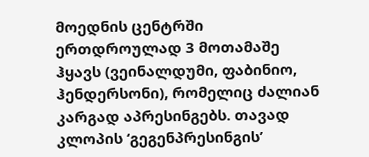მოედნის ცენტრში ერთდროულად 3 მოთამაშე ჰყავს (ვეინალდუმი, ფაბინიო, ჰენდერსონი), რომელიც ძალიან კარგად აპრესინგებს. თავად კლოპის ‘გეგენპრესინგის’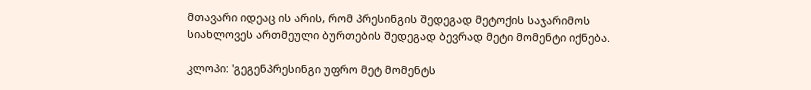მთავარი იდეაც ის არის, რომ პრესინგის შედეგად მეტოქის საჯარიმოს სიახლოვეს ართმეული ბურთების შედეგად ბევრად მეტი მომენტი იქნება.

კლოპი: 'გეგენპრესინგი უფრო მეტ მომენტს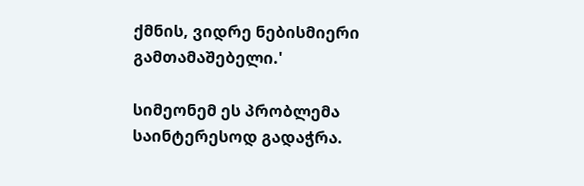ქმნის, ვიდრე ნებისმიერი გამთამაშებელი.'

სიმეონემ ეს პრობლემა საინტერესოდ გადაჭრა.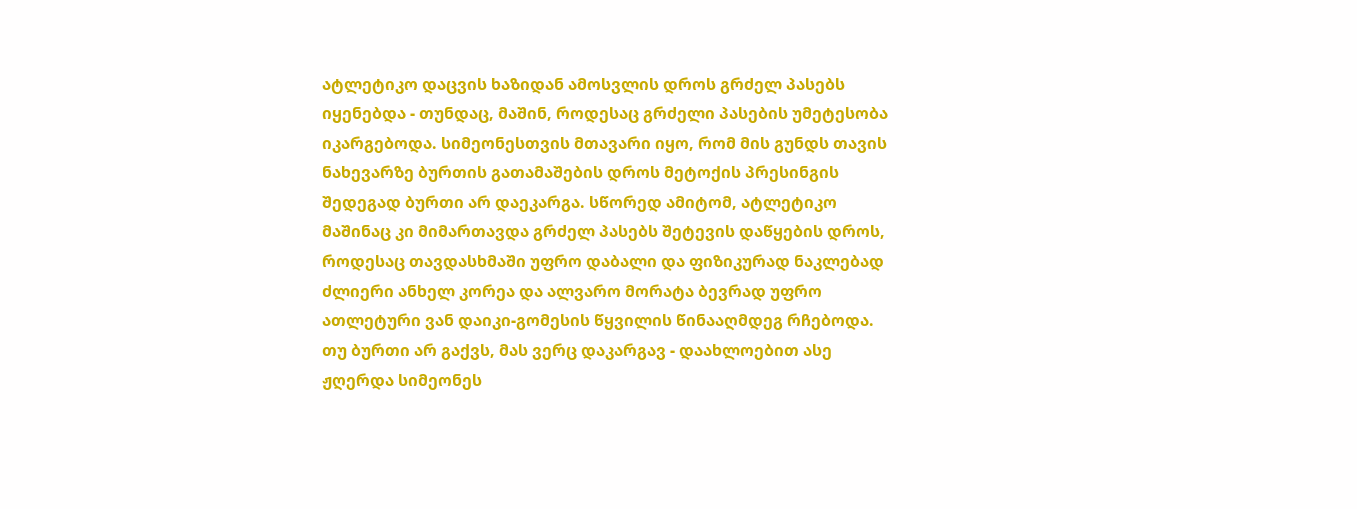ატლეტიკო დაცვის ხაზიდან ამოსვლის დროს გრძელ პასებს იყენებდა - თუნდაც, მაშინ, როდესაც გრძელი პასების უმეტესობა იკარგებოდა. სიმეონესთვის მთავარი იყო, რომ მის გუნდს თავის ნახევარზე ბურთის გათამაშების დროს მეტოქის პრესინგის შედეგად ბურთი არ დაეკარგა. სწორედ ამიტომ, ატლეტიკო მაშინაც კი მიმართავდა გრძელ პასებს შეტევის დაწყების დროს, როდესაც თავდასხმაში უფრო დაბალი და ფიზიკურად ნაკლებად ძლიერი ანხელ კორეა და ალვარო მორატა ბევრად უფრო ათლეტური ვან დაიკი-გომესის წყვილის წინააღმდეგ რჩებოდა. თუ ბურთი არ გაქვს, მას ვერც დაკარგავ - დაახლოებით ასე ჟღერდა სიმეონეს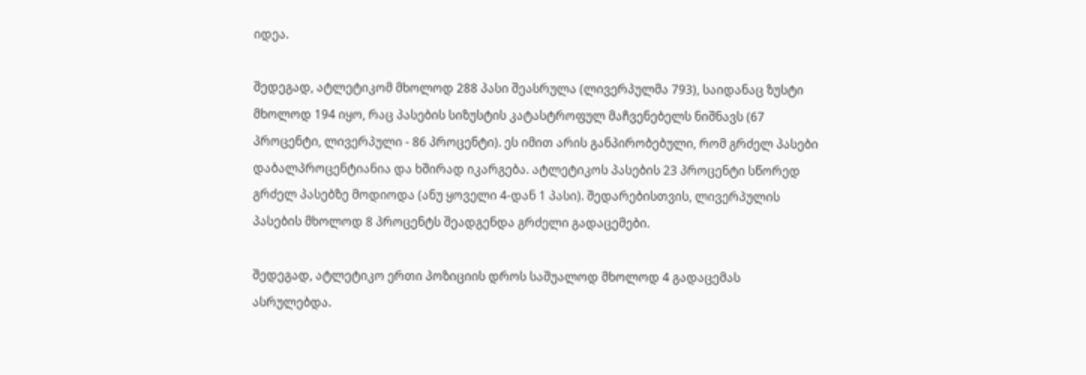იდეა.

შედეგად, ატლეტიკომ მხოლოდ 288 პასი შეასრულა (ლივერპულმა 793), საიდანაც ზუსტი მხოლოდ 194 იყო, რაც პასების სიზუსტის კატასტროფულ მაჩვენებელს ნიშნავს (67 პროცენტი, ლივერპული - 86 პროცენტი). ეს იმით არის განპირობებული, რომ გრძელ პასები დაბალპროცენტიანია და ხშირად იკარგება. ატლეტიკოს პასების 23 პროცენტი სწორედ გრძელ პასებზე მოდიოდა (ანუ ყოველი 4-დან 1 პასი). შედარებისთვის, ლივერპულის პასების მხოლოდ 8 პროცენტს შეადგენდა გრძელი გადაცემები.

შედეგად, ატლეტიკო ერთი პოზიციის დროს საშუალოდ მხოლოდ 4 გადაცემას ასრულებდა.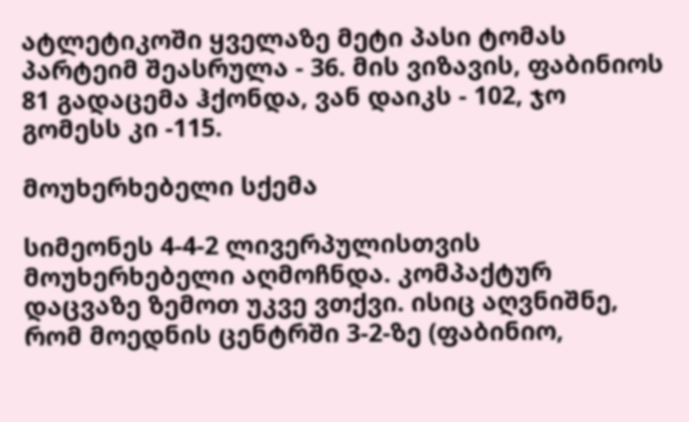ატლეტიკოში ყველაზე მეტი პასი ტომას პარტეიმ შეასრულა - 36. მის ვიზავის, ფაბინიოს 81 გადაცემა ჰქონდა, ვან დაიკს - 102, ჯო გომესს კი -115.

მოუხერხებელი სქემა

სიმეონეს 4-4-2 ლივერპულისთვის მოუხერხებელი აღმოჩნდა. კომპაქტურ დაცვაზე ზემოთ უკვე ვთქვი. ისიც აღვნიშნე, რომ მოედნის ცენტრში 3-2-ზე (ფაბინიო,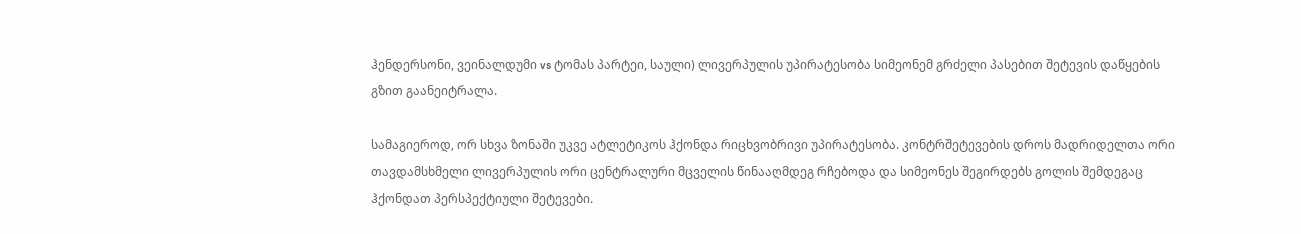ჰენდერსონი, ვეინალდუმი vs ტომას პარტეი, საული) ლივერპულის უპირატესობა სიმეონემ გრძელი პასებით შეტევის დაწყების გზით გაანეიტრალა.

სამაგიეროდ, ორ სხვა ზონაში უკვე ატლეტიკოს ჰქონდა რიცხვობრივი უპირატესობა. კონტრშეტევების დროს მადრიდელთა ორი თავდამსხმელი ლივერპულის ორი ცენტრალური მცველის წინააღმდეგ რჩებოდა და სიმეონეს შეგირდებს გოლის შემდეგაც ჰქონდათ პერსპექტიული შეტევები.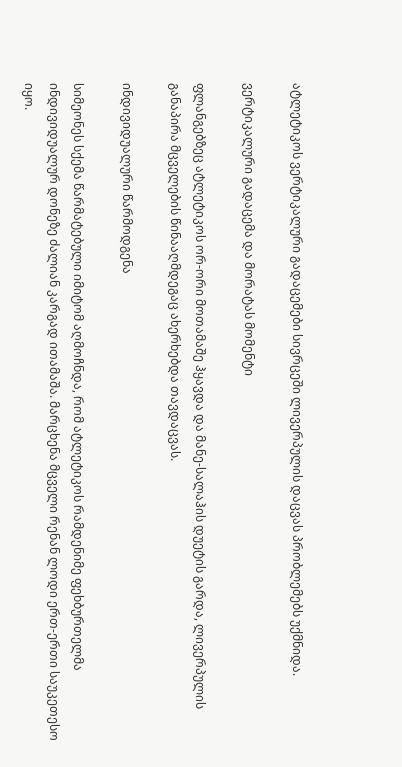ატლეტიკოს ვერტიკალური გადაცემები სივრცეში ლივერპულის დაცვას პრობლემებს უქმნიდა.

ვერტიკალური გადაცემა და მორატას მომენტი

ფლანგებზეც ატლეტიკოს ორ-ორი მოთამაშე ჰყავდა და მანე-სალაჰის დუეტის გარდა, ლივერპულის განაპირა მცველების წინააღმდეგაც ახერხებდა თავდაცვას.

ინდივიდუალური წარმოდგენა

სიმეონეს სქემა წარმატებული იმიტომ აღმოჩნდა, რომ ატლეტიკოს რამდენიმე ფეხბურთელმა ინდივიდუალურ დონეზე ძალიან კარგად ითამაშა. მარცხენა მცველი რენან ლოდი ერთ-ერთი საუკეთესო იყო.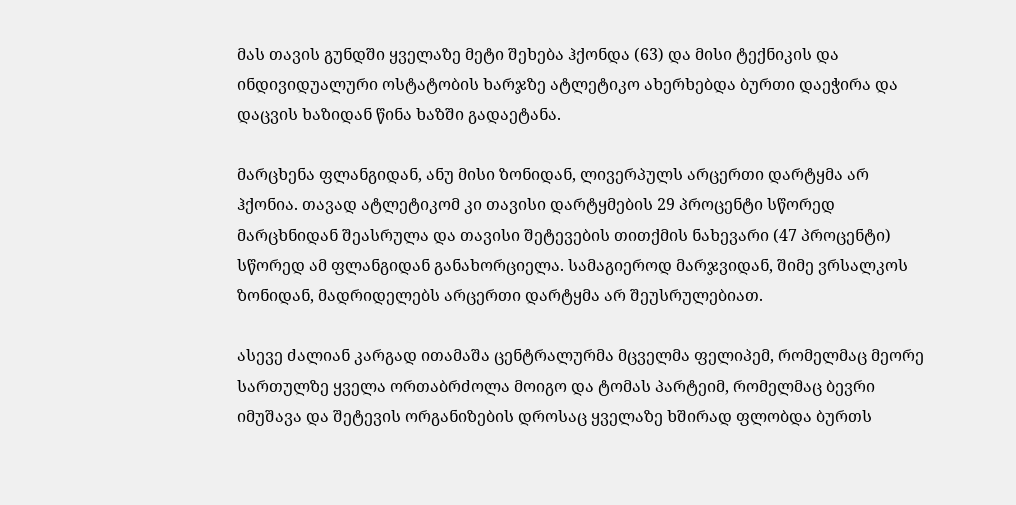მას თავის გუნდში ყველაზე მეტი შეხება ჰქონდა (63) და მისი ტექნიკის და ინდივიდუალური ოსტატობის ხარჯზე ატლეტიკო ახერხებდა ბურთი დაეჭირა და დაცვის ხაზიდან წინა ხაზში გადაეტანა.

მარცხენა ფლანგიდან, ანუ მისი ზონიდან, ლივერპულს არცერთი დარტყმა არ ჰქონია. თავად ატლეტიკომ კი თავისი დარტყმების 29 პროცენტი სწორედ მარცხნიდან შეასრულა და თავისი შეტევების თითქმის ნახევარი (47 პროცენტი) სწორედ ამ ფლანგიდან განახორციელა. სამაგიეროდ მარჯვიდან, შიმე ვრსალკოს ზონიდან, მადრიდელებს არცერთი დარტყმა არ შეუსრულებიათ.

ასევე ძალიან კარგად ითამაშა ცენტრალურმა მცველმა ფელიპემ, რომელმაც მეორე სართულზე ყველა ორთაბრძოლა მოიგო და ტომას პარტეიმ, რომელმაც ბევრი იმუშავა და შეტევის ორგანიზების დროსაც ყველაზე ხშირად ფლობდა ბურთს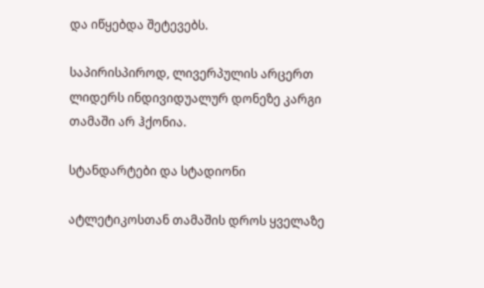და იწყებდა შეტევებს.

საპირისპიროდ, ლივერპულის არცერთ ლიდერს ინდივიდუალურ დონეზე კარგი თამაში არ ჰქონია.

სტანდარტები და სტადიონი

ატლეტიკოსთან თამაშის დროს ყველაზე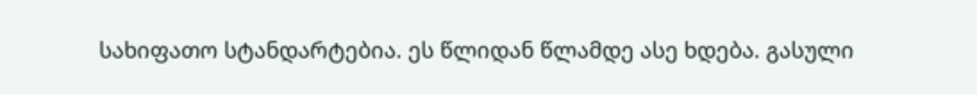სახიფათო სტანდარტებია. ეს წლიდან წლამდე ასე ხდება. გასული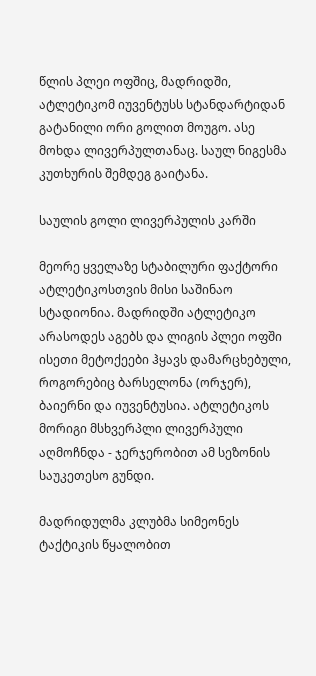წლის პლეი ოფშიც, მადრიდში, ატლეტიკომ იუვენტუსს სტანდარტიდან გატანილი ორი გოლით მოუგო. ასე მოხდა ლივერპულთანაც. საულ ნიგესმა კუთხურის შემდეგ გაიტანა.

საულის გოლი ლივერპულის კარში

მეორე ყველაზე სტაბილური ფაქტორი ატლეტიკოსთვის მისი საშინაო სტადიონია. მადრიდში ატლეტიკო არასოდეს აგებს და ლიგის პლეი ოფში ისეთი მეტოქეები ჰყავს დამარცხებული, როგორებიც ბარსელონა (ორჯერ), ბაიერნი და იუვენტუსია. ატლეტიკოს მორიგი მსხვერპლი ლივერპული აღმოჩნდა - ჯერჯერობით ამ სეზონის საუკეთესო გუნდი.

მადრიდულმა კლუბმა სიმეონეს ტაქტიკის წყალობით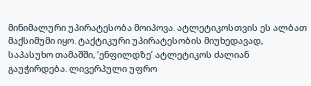მინიმალური უპირატესობა მოიპოვა. ატლეტიკოსთვის ეს ალბათ მაქსიმუმი იყო. ტაქტიკური უპირატესობის მიუხედავად, საპასუხო თამაშში, ‘ენფილდზე’ ატლეტიკოს ძალიან გაუჭირდება. ლივერპული უფრო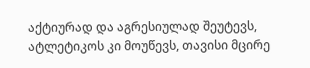აქტიურად და აგრესიულად შეუტევს, ატლეტიკოს კი მოუწევს, თავისი მცირე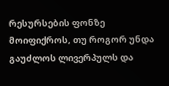რესურსების ფონზე მოიფიქროს, თუ როგორ უნდა გაუძლოს ლივერპულს და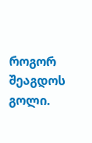როგორ შეაგდოს გოლი.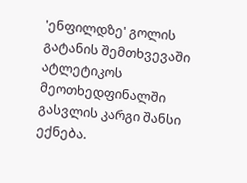'ენფილდზე' გოლის გატანის შემთხვევაში ატლეტიკოს მეოთხედფინალში გასვლის კარგი შანსი ექნება.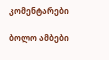კომენტარები

ბოლო ამბები